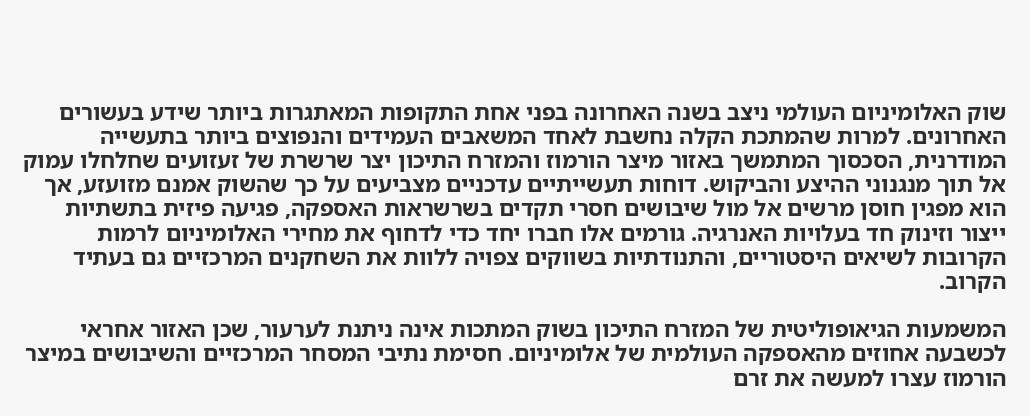שוק האלומיניום העולמי ניצב בשנה האחרונה בפני אחת התקופות המאתגרות ביותר שידע בעשורים האחרונים. למרות שהמתכת הקלה נחשבת לאחד המשאבים העמידים והנפוצים ביותר בתעשייה המודרנית, הסכסוך המתמשך באזור מיצר הורמוז והמזרח התיכון יצר שרשרת של זעזועים שחלחלו עמוק אל תוך מנגנוני ההיצע והביקוש. דוחות תעשייתיים עדכניים מצביעים על כך שהשוק אמנם מזועזע, אך הוא מפגין חוסן מרשים אל מול שיבושים חסרי תקדים בשרשראות האספקה, פגיעה פיזית בתשתיות ייצור וזינוק חד בעלויות האנרגיה. גורמים אלו חברו יחד כדי לדחוף את מחירי האלומיניום לרמות הקרובות לשיאים היסטוריים, והתנודתיות בשווקים צפויה ללוות את השחקנים המרכזיים גם בעתיד הקרוב.

המשמעות הגיאופוליטית של המזרח התיכון בשוק המתכות אינה ניתנת לערעור, שכן האזור אחראי לכשבעה אחוזים מהאספקה העולמית של אלומיניום. חסימת נתיבי המסחר המרכזיים והשיבושים במיצר הורמוז עצרו למעשה את זרם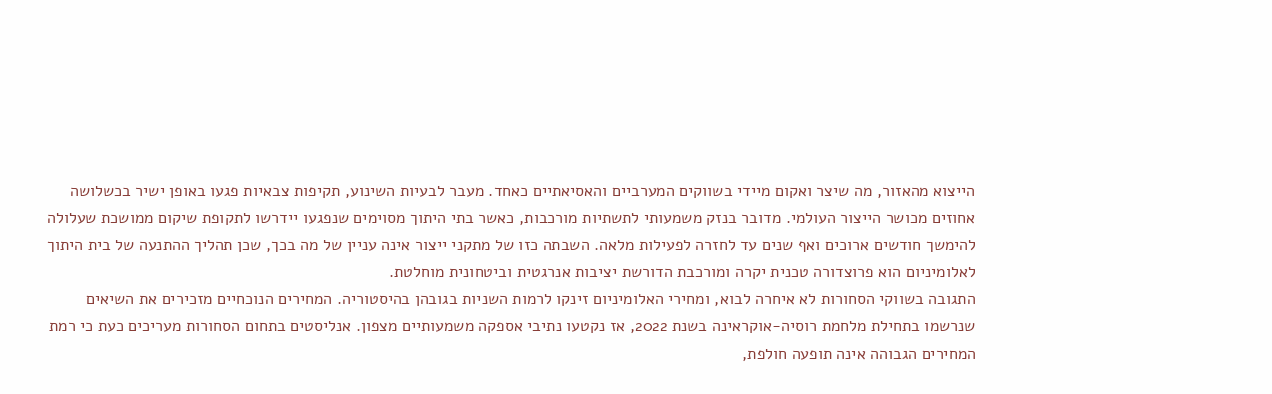הייצוא מהאזור, מה שיצר ואקום מיידי בשווקים המערביים והאסיאתיים כאחד. מעבר לבעיות השינוע, תקיפות צבאיות פגעו באופן ישיר בכשלושה אחוזים מכושר הייצור העולמי. מדובר בנזק משמעותי לתשתיות מורכבות, כאשר בתי היתוך מסוימים שנפגעו יידרשו לתקופת שיקום ממושכת שעלולה להימשך חודשים ארוכים ואף שנים עד לחזרה לפעילות מלאה. השבתה כזו של מתקני ייצור אינה עניין של מה בכך, שכן תהליך ההתנעה של בית היתוך לאלומיניום הוא פרוצדורה טכנית יקרה ומורכבת הדורשת יציבות אנרגטית וביטחונית מוחלטת.
התגובה בשווקי הסחורות לא איחרה לבוא, ומחירי האלומיניום זינקו לרמות השניות בגובהן בהיסטוריה. המחירים הנוכחיים מזכירים את השיאים שנרשמו בתחילת מלחמת רוסיה-אוקראינה בשנת 2022, אז נקטעו נתיבי אספקה משמעותיים מצפון. אנליסטים בתחום הסחורות מעריכים כעת כי רמת המחירים הגבוהה אינה תופעה חולפת,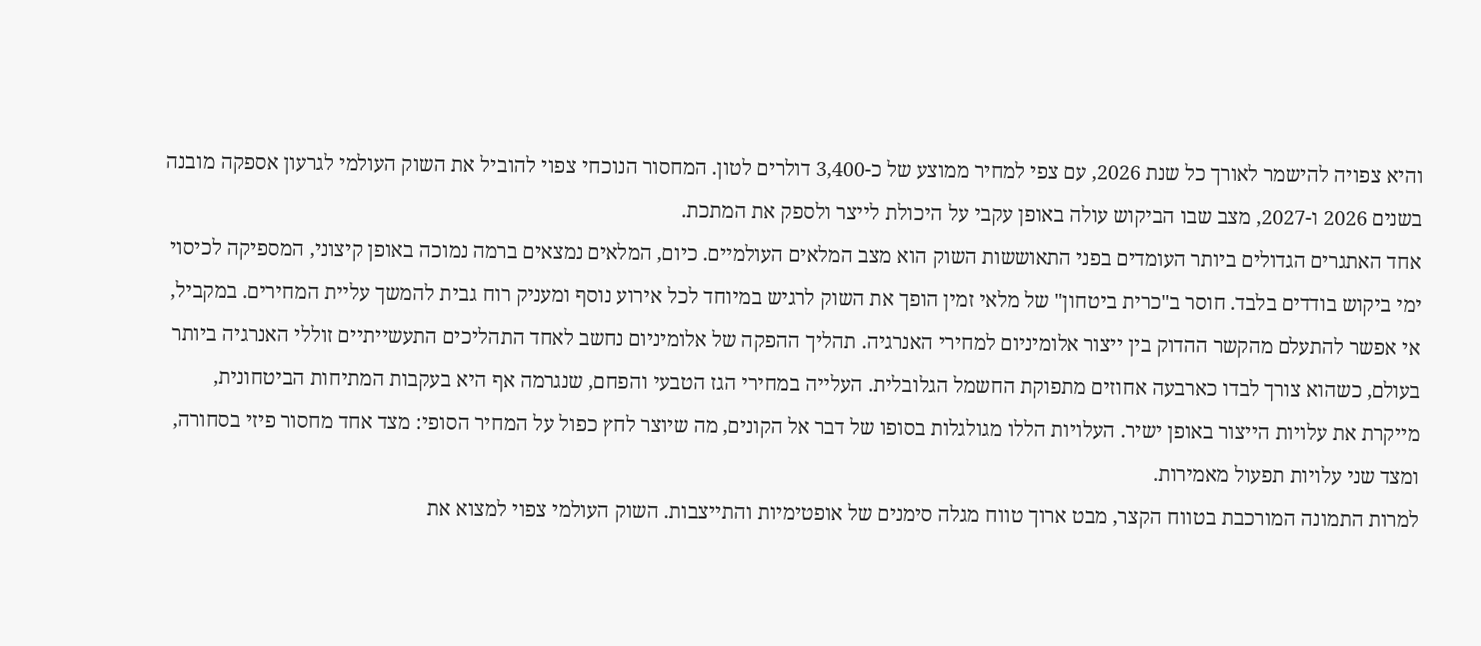והיא צפויה להישמר לאורך כל שנת 2026, עם צפי למחיר ממוצע של כ-3,400 דולרים לטון. המחסור הנוכחי צפוי להוביל את השוק העולמי לגרעון אספקה מובנה בשנים 2026 ו-2027, מצב שבו הביקוש עולה באופן עקבי על היכולת לייצר ולספק את המתכת.
אחד האתגרים הגדולים ביותר העומדים בפני התאוששות השוק הוא מצב המלאים העולמיים. כיום, המלאים נמצאים ברמה נמוכה באופן קיצוני, המספיקה לכיסוי ימי ביקוש בודדים בלבד. חוסר ב"כרית ביטחון" של מלאי זמין הופך את השוק לרגיש במיוחד לכל אירוע נוסף ומעניק רוח גבית להמשך עליית המחירים. במקביל, אי אפשר להתעלם מהקשר ההדוק בין ייצור אלומיניום למחירי האנרגיה. תהליך ההפקה של אלומיניום נחשב לאחד התהליכים התעשייתיים זוללי האנרגיה ביותר בעולם, כשהוא צורך לבדו כארבעה אחוזים מתפוקת החשמל הגלובלית. העלייה במחירי הגז הטבעי והפחם, שנגרמה אף היא בעקבות המתיחות הביטחונית, מייקרת את עלויות הייצור באופן ישיר. העלויות הללו מגולגלות בסופו של דבר אל הקונים, מה שיוצר לחץ כפול על המחיר הסופי: מצד אחד מחסור פיזי בסחורה, ומצד שני עלויות תפעול מאמירות.
למרות התמונה המורכבת בטווח הקצר, מבט ארוך טווח מגלה סימנים של אופטימיות והתייצבות. השוק העולמי צפוי למצוא את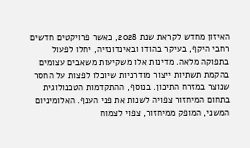האיזון מחדש לקראת שנת 2028, כאשר פרויקטים חדשים רחבי היקף, בעיקר בהודו ובאינדונזיה, יחלו לפעול בתפוקה מלאה. מדינות אלו משקיעות משאבים עצומים בהקמת תשתיות ייצור מודרניות שיוכלו לפצות על החסר שנוצר במזרח התיכון. בנוסף, ההתקדמות הטכנולוגית בתחום המיחזור צפויה לשנות את פני הענף. האלומיניום המשני, המופק ממיחזור, צפוי לצמוח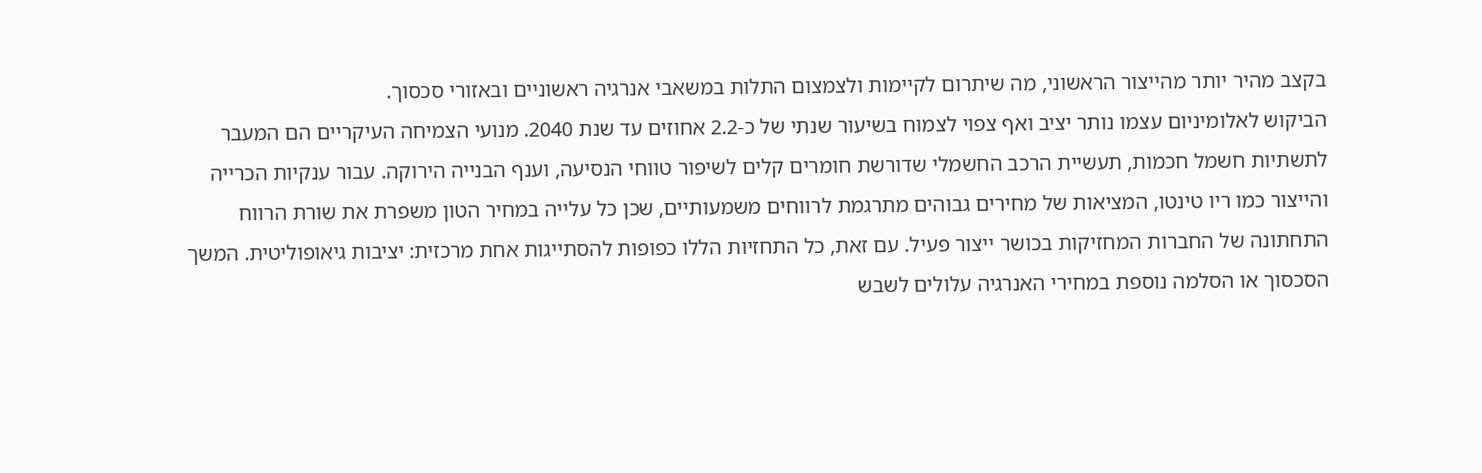בקצב מהיר יותר מהייצור הראשוני, מה שיתרום לקיימות ולצמצום התלות במשאבי אנרגיה ראשוניים ובאזורי סכסוך.
הביקוש לאלומיניום עצמו נותר יציב ואף צפוי לצמוח בשיעור שנתי של כ-2.2 אחוזים עד שנת 2040. מנועי הצמיחה העיקריים הם המעבר לתשתיות חשמל חכמות, תעשיית הרכב החשמלי שדורשת חומרים קלים לשיפור טווחי הנסיעה, וענף הבנייה הירוקה. עבור ענקיות הכרייה והייצור כמו ריו טינטו, המציאות של מחירים גבוהים מתרגמת לרווחים משמעותיים, שכן כל עלייה במחיר הטון משפרת את שורת הרווח התחתונה של החברות המחזיקות בכושר ייצור פעיל. עם זאת, כל התחזיות הללו כפופות להסתייגות אחת מרכזית: יציבות גיאופוליטית. המשך הסכסוך או הסלמה נוספת במחירי האנרגיה עלולים לשבש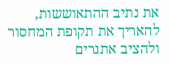את נתיב ההתאוששות, להאריך את תקופת המחסור ולהציב אתגרים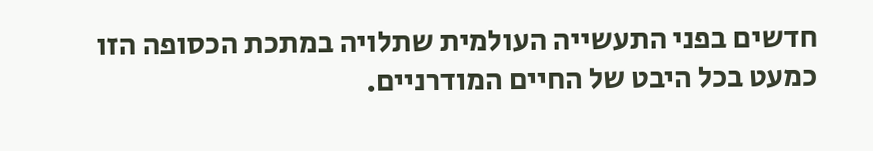חדשים בפני התעשייה העולמית שתלויה במתכת הכסופה הזו כמעט בכל היבט של החיים המודרניים.